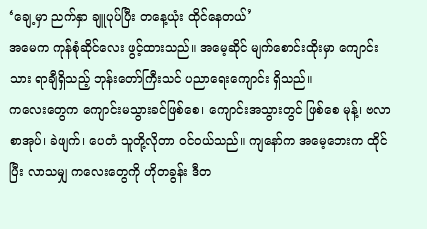‘ချေ့မှာ ညက်နှာ ချူပုပ်ပြီး တနေ့ယုံး ထိုင်နေတယ်’
အမေက ကုန်စုံဆိုင်လေး ဖွင့်ထားသည်။ အမေ့ဆိုင် မျက်စောင်းထိုးမှာ ကျောင်းသား ရာချီရှိသည့် ဘုန်းတော်ကြီးသင် ပညာရေးကျောင်း ရှိသည်။
ကလေးတွေက ကျောင်းမသွားခင်ဖြစ်စေ၊ ကျောင်းအသွားတွင် ဖြစ်စေ မုန့်၊ ဗလာစာအုပ်၊ ခဲဖျက်၊ ပေတံ သူတို့လိုတာ ဝင်ဝယ်သည်။ ကျနော်က အမေ့ဘေးက ထိုင်ပြီး လာသမျှ ကလေးတွေကို ဟိုတခွန်း ဒီတ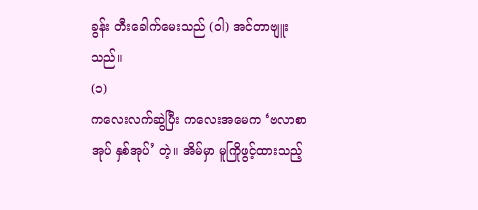ခွန်း တီးခေါက်မေးသည် (ဝါ) အင်တာဗျူးသည်။
(၁)
ကလေးလက်ဆွဲပြီး ကလေးအမေက ‘ဗလာစာအုပ် နှစ်အုပ်’ တဲ့။ အိမ်မှာ မူကြိုဖွင့်ထားသည့်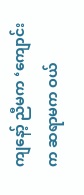ကျနော့် ညီမက ‘ကျောင်းက ဆရာမက ဝယ်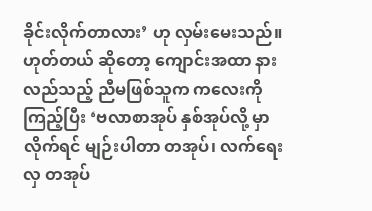ခိုင်းလိုက်တာလား’ ဟု လှမ်းမေးသည်။
ဟုတ်တယ် ဆိုတော့ ကျောင်းအထာ နားလည်သည့် ညီမဖြစ်သူက ကလေးကိုကြည့်ပြီး ‘ဗလာစာအုပ် နှစ်အုပ်လို့ မှာလိုက်ရင် မျဉ်းပါတာ တအုပ်၊ လက်ရေးလှ တအုပ်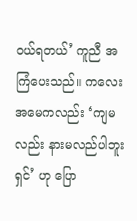ဝယ်ရတယ်’ ကူညီ အကြံပေးသည်။ ကလေးအမေကလည်း ‘ကျမလည်း နားမလည်ပါဘူးရှင်’ ဟု ပြော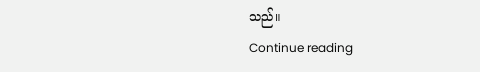သည်။
Continue reading